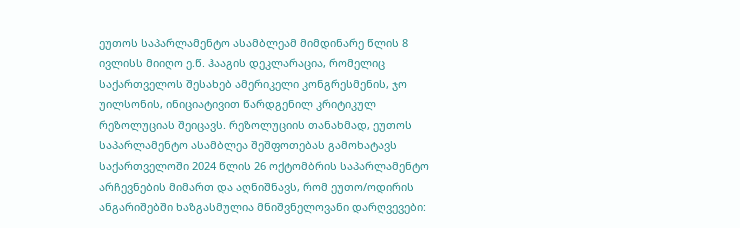ეუთოს საპარლამენტო ასამბლეამ მიმდინარე წლის 8 ივლისს მიიღო ე.წ. ჰააგის დეკლარაცია, რომელიც საქართველოს შესახებ ამერიკელი კონგრესმენის, ჯო უილსონის, ინიციატივით წარდგენილ კრიტიკულ რეზოლუციას შეიცავს. რეზოლუციის თანახმად, ეუთოს საპარლამენტო ასამბლეა შეშფოთებას გამოხატავს საქართველოში 2024 წლის 26 ოქტომბრის საპარლამენტო არჩევნების მიმართ და აღნიშნავს, რომ ეუთო/ოდირის ანგარიშებში ხაზგასმულია მნიშვნელოვანი დარღვევები: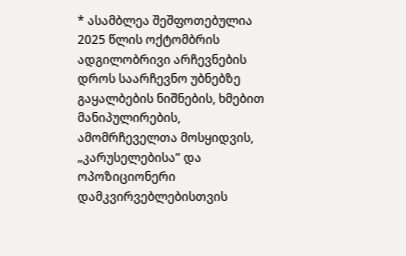* ასამბლეა შეშფოთებულია 2025 წლის ოქტომბრის ადგილობრივი არჩევნების დროს საარჩევნო უბნებზე გაყალბების ნიშნების, ხმებით მანიპულირების, ამომრჩეველთა მოსყიდვის, „კარუსელებისა” და ოპოზიციონერი დამკვირვებლებისთვის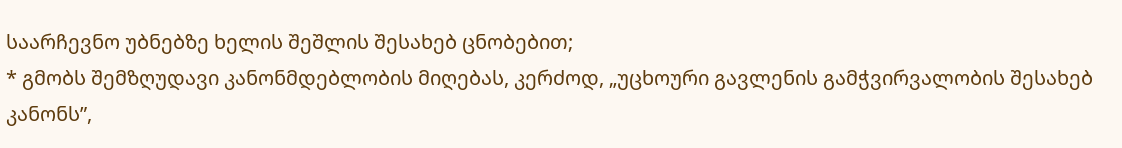საარჩევნო უბნებზე ხელის შეშლის შესახებ ცნობებით;
* გმობს შემზღუდავი კანონმდებლობის მიღებას, კერძოდ, „უცხოური გავლენის გამჭვირვალობის შესახებ კანონს”,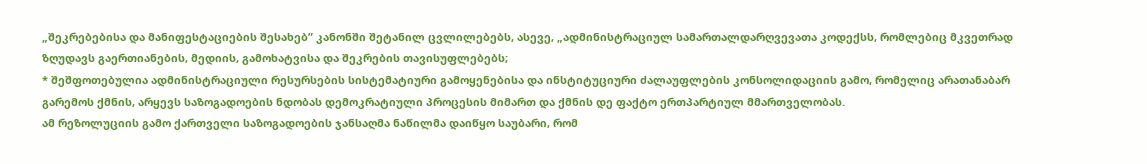„შეკრებებისა და მანიფესტაციების შესახებ” კანონში შეტანილ ცვლილებებს, ასევე, „ადმინისტრაციულ სამართალდარღვევათა კოდექსს, რომლებიც მკვეთრად ზღუდავს გაერთიანების, მედიის, გამოხატვისა და შეკრების თავისუფლებებს;
* შეშფოთებულია ადმინისტრაციული რესურსების სისტემატიური გამოყენებისა და ინსტიტუციური ძალაუფლების კონსოლიდაციის გამო, რომელიც არათანაბარ გარემოს ქმნის, არყევს საზოგადოების ნდობას დემოკრატიული პროცესის მიმართ და ქმნის დე ფაქტო ერთპარტიულ მმართველობას.
ამ რეზოლუციის გამო ქართველი საზოგადოების ჯანსაღმა ნაწილმა დაიწყო საუბარი, რომ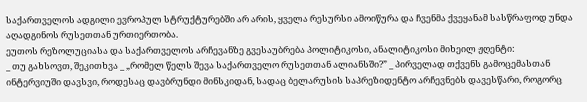საქართველოს ადგილი ევროპულ სტრუქტურებში არ არის, ყველა რესურსი ამოიწურა და ჩვენმა ქვეყანამ სასწრაფოდ უნდა აღადგინოს რუსეთთან ურთიერთობა.
ეუთოს რეზოლუციასა და საქართველოს არჩევანზე გვესაუბრება პოლიტიკოსი, ანალიტიკოსი მიხეილ ჟღენტი:
_ თუ გახსოვთ, შეკითხვა _ „რომელ წელს შევა საქართველო რუსეთთან ალიანსში?” _ პირველად თქვენს გამოცემასთან ინტერვიუში დავსვი, როდესაც დავბრუნდი მინსკიდან, სადაც ბელარუსის საპრეზიდენტო არჩევნებს დავესწარი, როგორც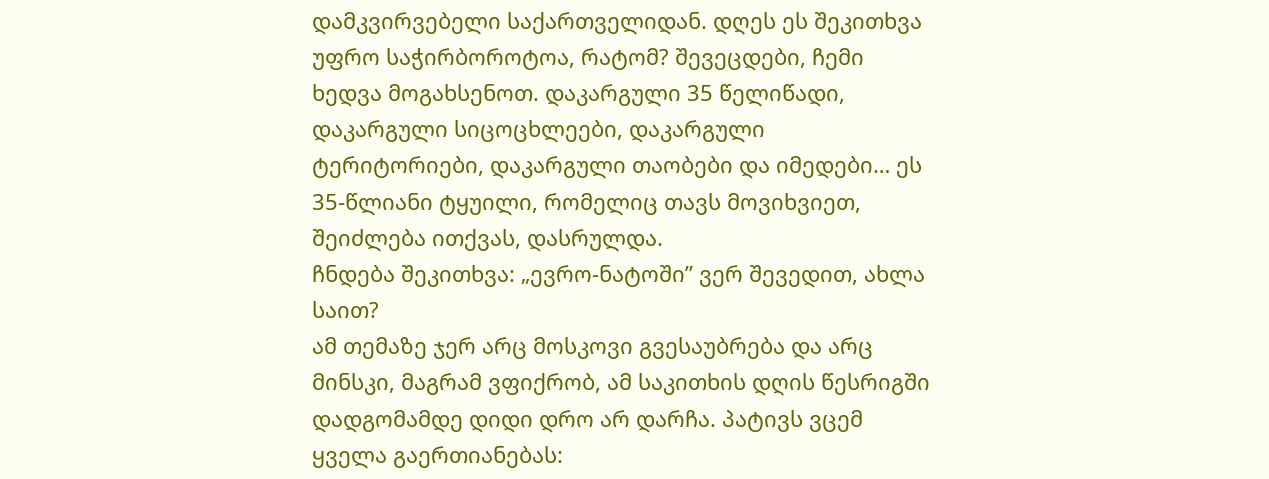დამკვირვებელი საქართველიდან. დღეს ეს შეკითხვა უფრო საჭირბოროტოა, რატომ? შევეცდები, ჩემი ხედვა მოგახსენოთ. დაკარგული 35 წელიწადი, დაკარგული სიცოცხლეები, დაკარგული ტერიტორიები, დაკარგული თაობები და იმედები… ეს 35-წლიანი ტყუილი, რომელიც თავს მოვიხვიეთ, შეიძლება ითქვას, დასრულდა.
ჩნდება შეკითხვა: „ევრო-ნატოში” ვერ შევედით, ახლა საით?
ამ თემაზე ჯერ არც მოსკოვი გვესაუბრება და არც მინსკი, მაგრამ ვფიქრობ, ამ საკითხის დღის წესრიგში დადგომამდე დიდი დრო არ დარჩა. პატივს ვცემ ყველა გაერთიანებას: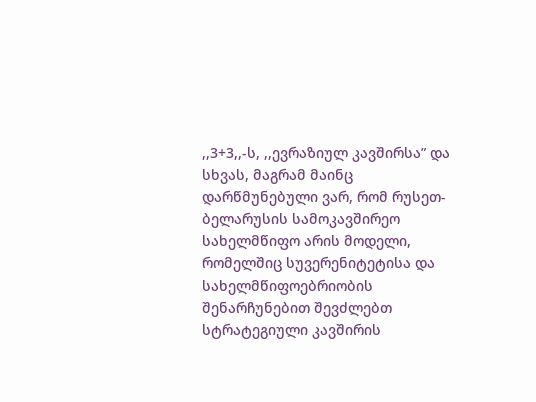,,3+3,,-ს, ,,ევრაზიულ კავშირსა” და სხვას, მაგრამ მაინც დარწმუნებული ვარ, რომ რუსეთ-ბელარუსის სამოკავშირეო სახელმწიფო არის მოდელი, რომელშიც სუვერენიტეტისა და სახელმწიფოებრიობის შენარჩუნებით შევძლებთ სტრატეგიული კავშირის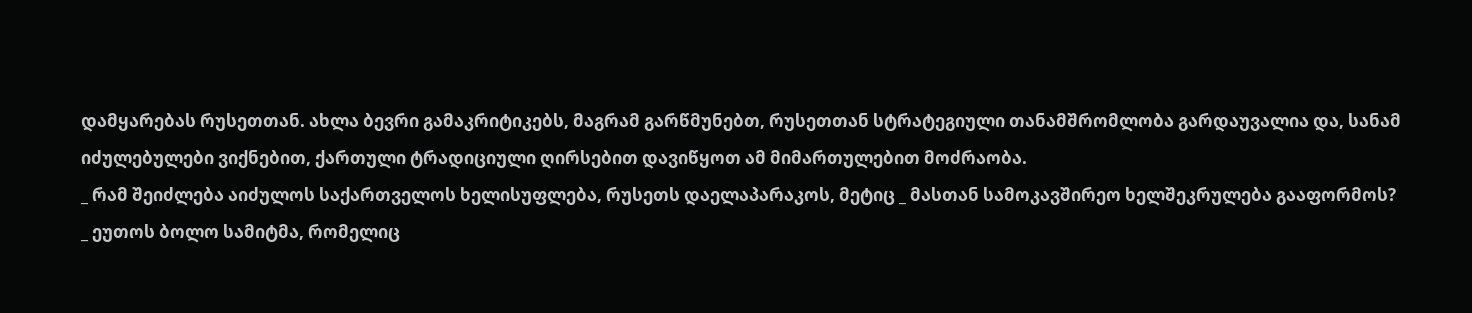დამყარებას რუსეთთან. ახლა ბევრი გამაკრიტიკებს, მაგრამ გარწმუნებთ, რუსეთთან სტრატეგიული თანამშრომლობა გარდაუვალია და, სანამ იძულებულები ვიქნებით, ქართული ტრადიციული ღირსებით დავიწყოთ ამ მიმართულებით მოძრაობა.
_ რამ შეიძლება აიძულოს საქართველოს ხელისუფლება, რუსეთს დაელაპარაკოს, მეტიც _ მასთან სამოკავშირეო ხელშეკრულება გააფორმოს?
_ ეუთოს ბოლო სამიტმა, რომელიც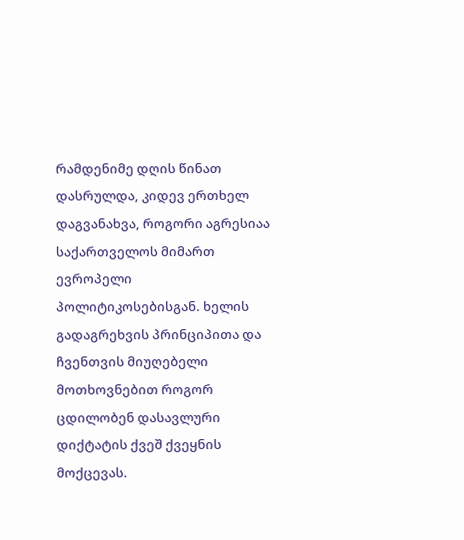რამდენიმე დღის წინათ დასრულდა, კიდევ ერთხელ დაგვანახვა, როგორი აგრესიაა საქართველოს მიმართ ევროპელი პოლიტიკოსებისგან. ხელის გადაგრეხვის პრინციპითა და ჩვენთვის მიუღებელი მოთხოვნებით როგორ ცდილობენ დასავლური დიქტატის ქვეშ ქვეყნის მოქცევას.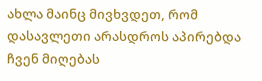ახლა მაინც მივხვდეთ, რომ დასავლეთი არასდროს აპირებდა ჩვენ მიღებას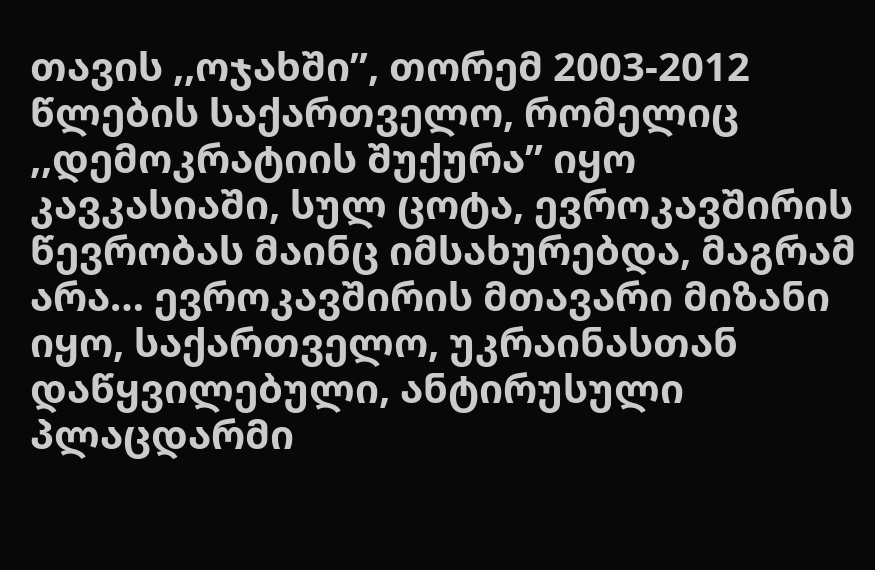თავის ,,ოჯახში”, თორემ 2003-2012 წლების საქართველო, რომელიც ,,დემოკრატიის შუქურა” იყო კავკასიაში, სულ ცოტა, ევროკავშირის წევრობას მაინც იმსახურებდა, მაგრამ არა… ევროკავშირის მთავარი მიზანი იყო, საქართველო, უკრაინასთან დაწყვილებული, ანტირუსული პლაცდარმი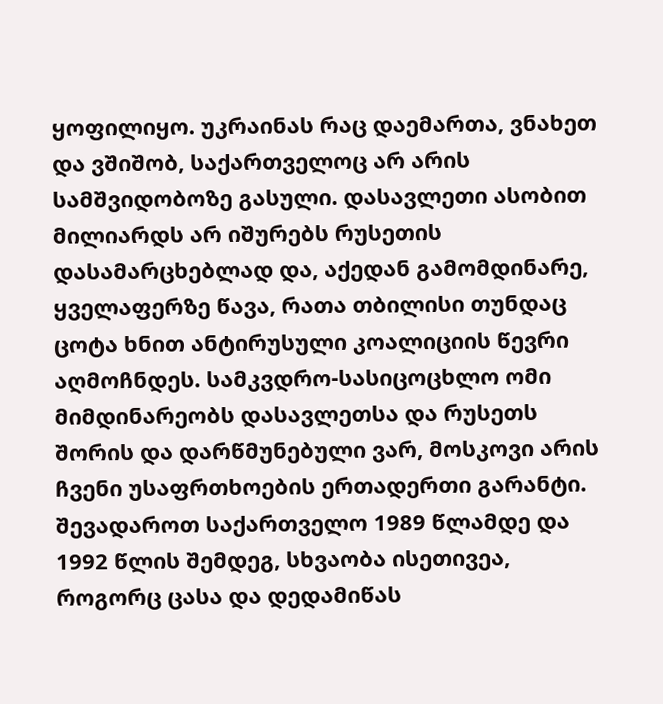ყოფილიყო. უკრაინას რაც დაემართა, ვნახეთ და ვშიშობ, საქართველოც არ არის სამშვიდობოზე გასული. დასავლეთი ასობით მილიარდს არ იშურებს რუსეთის დასამარცხებლად და, აქედან გამომდინარე, ყველაფერზე წავა, რათა თბილისი თუნდაც ცოტა ხნით ანტირუსული კოალიციის წევრი აღმოჩნდეს. სამკვდრო-სასიცოცხლო ომი მიმდინარეობს დასავლეთსა და რუსეთს შორის და დარწმუნებული ვარ, მოსკოვი არის ჩვენი უსაფრთხოების ერთადერთი გარანტი. შევადაროთ საქართველო 1989 წლამდე და 1992 წლის შემდეგ, სხვაობა ისეთივეა, როგორც ცასა და დედამიწას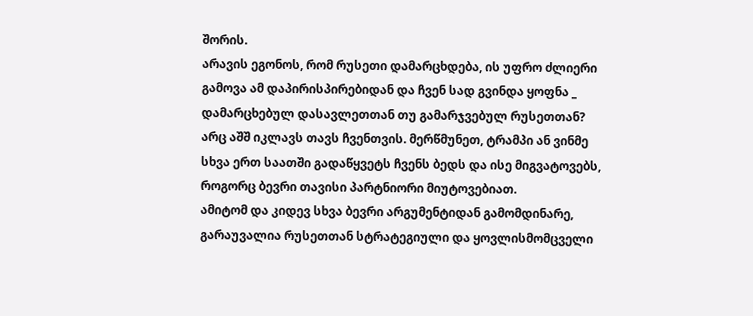შორის.
არავის ეგონოს, რომ რუსეთი დამარცხდება, ის უფრო ძლიერი გამოვა ამ დაპირისპირებიდან და ჩვენ სად გვინდა ყოფნა _ დამარცხებულ დასავლეთთან თუ გამარჯვებულ რუსეთთან? არც აშშ იკლავს თავს ჩვენთვის. მერწმუნეთ, ტრამპი ან ვინმე სხვა ერთ საათში გადაწყვეტს ჩვენს ბედს და ისე მიგვატოვებს, როგორც ბევრი თავისი პარტნიორი მიუტოვებიათ.
ამიტომ და კიდევ სხვა ბევრი არგუმენტიდან გამომდინარე, გარაუვალია რუსეთთან სტრატეგიული და ყოვლისმომცველი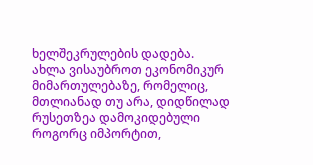ხელშეკრულების დადება.
ახლა ვისაუბროთ ეკონომიკურ მიმართულებაზე, რომელიც, მთლიანად თუ არა, დიდწილად რუსეთზეა დამოკიდებული როგორც იმპორტით,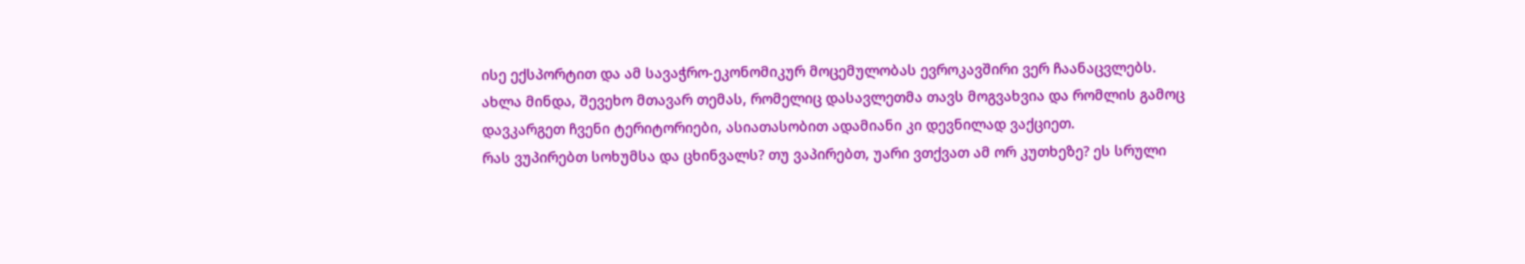ისე ექსპორტით და ამ სავაჭრო-ეკონომიკურ მოცემულობას ევროკავშირი ვერ ჩაანაცვლებს.
ახლა მინდა, შევეხო მთავარ თემას, რომელიც დასავლეთმა თავს მოგვახვია და რომლის გამოც დავკარგეთ ჩვენი ტერიტორიები, ასიათასობით ადამიანი კი დევნილად ვაქციეთ.
რას ვუპირებთ სოხუმსა და ცხინვალს? თუ ვაპირებთ, უარი ვთქვათ ამ ორ კუთხეზე? ეს სრული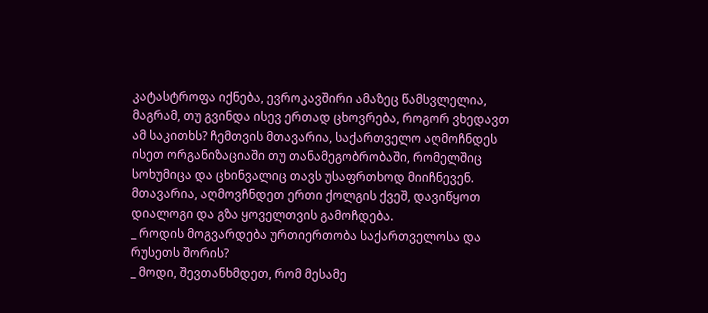კატასტროფა იქნება, ევროკავშირი ამაზეც წამსვლელია, მაგრამ, თუ გვინდა ისევ ერთად ცხოვრება, როგორ ვხედავთ ამ საკითხს? ჩემთვის მთავარია, საქართველო აღმოჩნდეს ისეთ ორგანიზაციაში თუ თანამეგობრობაში, რომელშიც სოხუმიცა და ცხინვალიც თავს უსაფრთხოდ მიიჩნევენ. მთავარია, აღმოვჩნდეთ ერთი ქოლგის ქვეშ, დავიწყოთ დიალოგი და გზა ყოველთვის გამოჩდება.
_ როდის მოგვარდება ურთიერთობა საქართველოსა და რუსეთს შორის?
_ მოდი, შევთანხმდეთ, რომ მესამე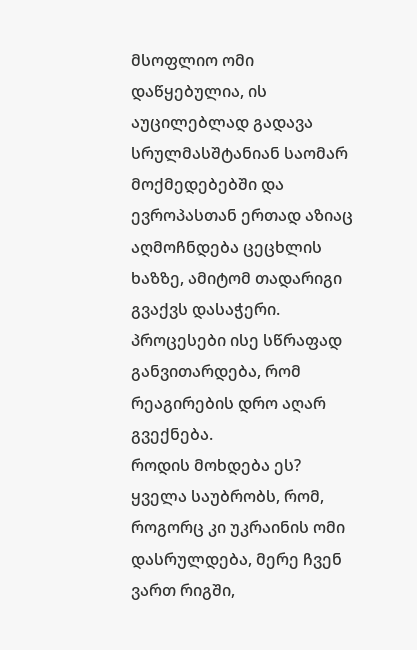მსოფლიო ომი დაწყებულია, ის აუცილებლად გადავა სრულმასშტანიან საომარ მოქმედებებში და ევროპასთან ერთად აზიაც აღმოჩნდება ცეცხლის ხაზზე, ამიტომ თადარიგი გვაქვს დასაჭერი. პროცესები ისე სწრაფად განვითარდება, რომ რეაგირების დრო აღარ გვექნება.
როდის მოხდება ეს? ყველა საუბრობს, რომ, როგორც კი უკრაინის ომი დასრულდება, მერე ჩვენ ვართ რიგში,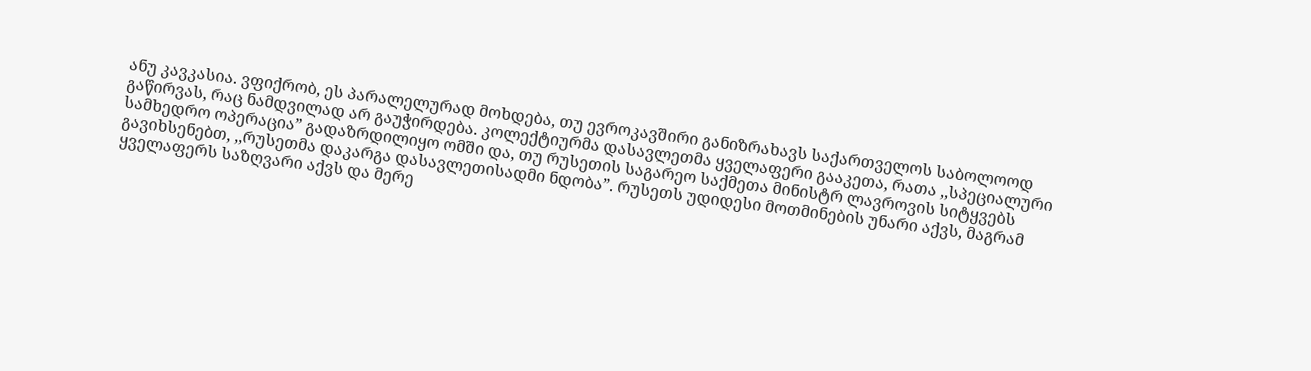ანუ კავკასია. ვფიქრობ, ეს პარალელურად მოხდება, თუ ევროკავშირი განიზრახავს საქართველოს საბოლოოდ გაწირვას, რაც ნამდვილად არ გაუჭირდება. კოლექტიურმა დასავლეთმა ყველაფერი გააკეთა, რათა ,,სპეციალური სამხედრო ოპერაცია” გადაზრდილიყო ომში და, თუ რუსეთის საგარეო საქმეთა მინისტრ ლავროვის სიტყვებს გავიხსენებთ, ,,რუსეთმა დაკარგა დასავლეთისადმი ნდობა”. რუსეთს უდიდესი მოთმინების უნარი აქვს, მაგრამ ყველაფერს საზღვარი აქვს და მერე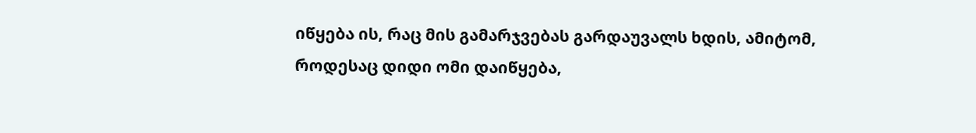იწყება ის, რაც მის გამარჯვებას გარდაუვალს ხდის, ამიტომ, როდესაც დიდი ომი დაიწყება,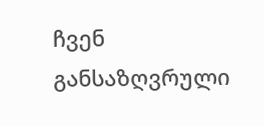ჩვენ განსაზღვრული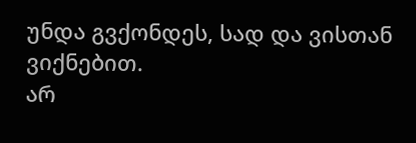უნდა გვქონდეს, სად და ვისთან ვიქნებით.
არ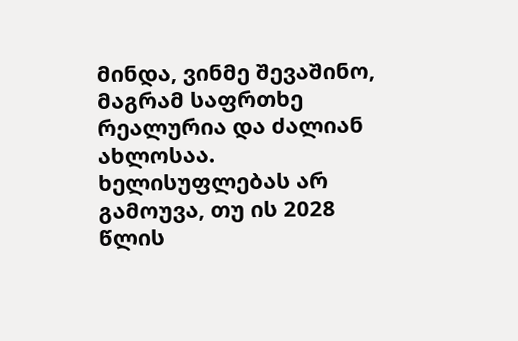მინდა, ვინმე შევაშინო, მაგრამ საფრთხე რეალურია და ძალიან ახლოსაა. ხელისუფლებას არ გამოუვა, თუ ის 2028 წლის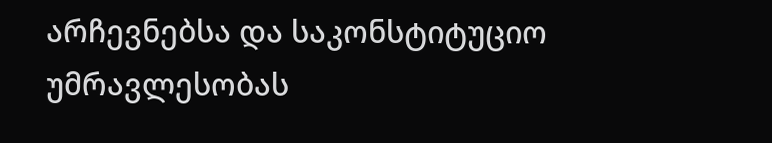არჩევნებსა და საკონსტიტუციო უმრავლესობას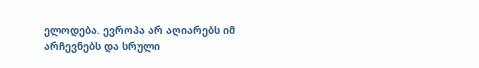ელოდება. ევროპა არ აღიარებს იმ არჩევნებს და სრული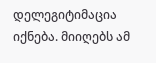დელეგიტიმაცია იქნება. მიიღებს ამ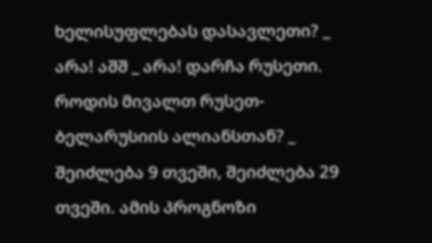ხელისუფლებას დასავლეთი? _ არა! აშშ _ არა! დარჩა რუსეთი.
როდის მივალთ რუსეთ-ბელარუსიის ალიანსთან? _ შეიძლება 9 თვეში, შეიძლება 29 თვეში. ამის პროგნოზი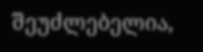შეუძლებელია,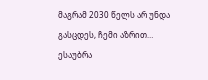მაგრამ 2030 წელს არ უნდა გასცდეს, ჩემი აზრით…
ესაუბრა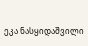ეკა ნასყიდაშვილი